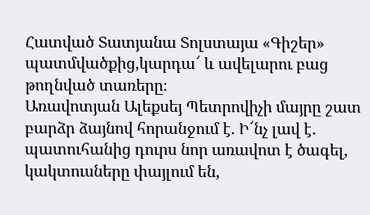Հատված Տատյանա Տոլստայա «Գիշեր» պատմվածքից,կարդա՜ և ավելարու բաց թողնված տառերը։
Առավոտյան Ալեքսեյ Պետրովիչի մայրը շատ բարձր ձայնով հորանջում է. Ի՜նչ լավ է․ պատուհանից դուրս նոր առավոտ է ծագել, կակտուսները փայլում են,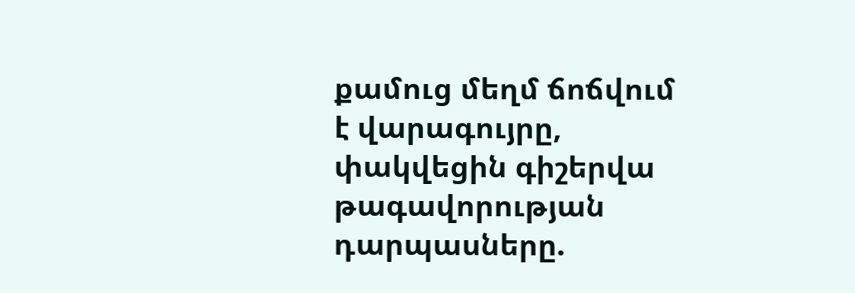քամուց մեղմ ճոճվում է վարագույրը, փակվեցին գիշերվա թագավորության դարպասները.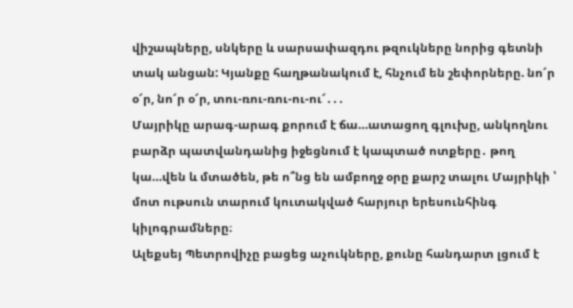վիշապները, սնկերը և սարսափազդու թզուկները նորից գետնի տակ անցան: Կյանքը հաղթանակում է, հնչում են շեփորները. նո՜ր օ՜ր, նո՜ր օ՜ր, տու-ռու-ռու-ու-ու՜․․․
Մայրիկը արագ-արագ քորում է ճա…ատացող գլուխը, անկողնու բարձր պատվանդանից իջեցնում է կապտած ոտքերը․ թող կա…վեն և մտածեն, թե ո՞նց են ամբողջ օրը քարշ տալու Մայրիկի ՝ մոտ ութսուն տարում կուտակված հարյուր երեսունհինգ կիլոգրամները։
Ալեքսեյ Պետրովիչը բացեց աչուկները, քունը հանդարտ լցում է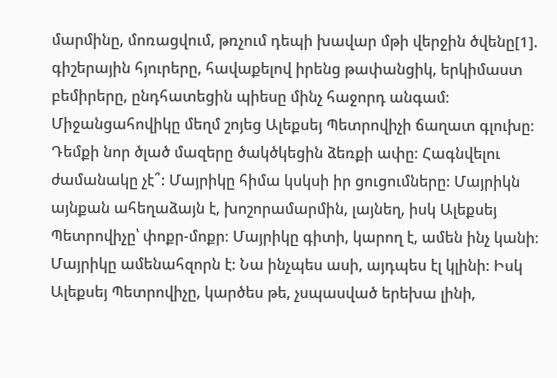մարմինը, մոռացվում, թռչում դեպի խավար մթի վերջին ծվենը[1]. գիշերային հյուրերը, հավաքելով իրենց թափանցիկ, երկիմաստ բեմիրերը, ընդհատեցին պիեսը մինչ հաջորդ անգամ։ Միջանցահովիկը մեղմ շոյեց Ալեքսեյ Պետրովիչի ճաղատ գլուխը։ Դեմքի նոր ծլած մազերը ծակծկեցին ձեռքի ափը։ Հագնվելու ժամանակը չէ՞: Մայրիկը հիմա կսկսի իր ցուցումները: Մայրիկն այնքան ահեղաձայն է, խոշորամարմին, լայնեղ, իսկ Ալեքսեյ Պետրովիչը՝ փոքր-մոքր։ Մայրիկը գիտի, կարող է, ամեն ինչ կանի։ Մայրիկը ամենահզորն է: Նա ինչպես ասի, այդպես էլ կլինի: Իսկ Ալեքսեյ Պետրովիչը, կարծես թե, չսպասված երեխա լինի,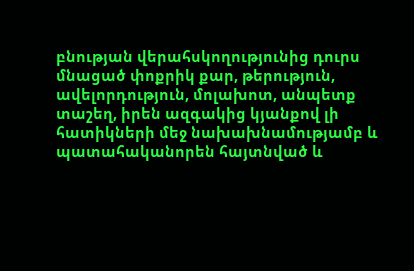բնության վերահսկողությունից դուրս մնացած փոքրիկ քար, թերություն, ավելորդություն, մոլախոտ, անպետք տաշեղ, իրեն ազգակից կյանքով լի հատիկների մեջ նախախնամությամբ և պատահականորեն հայտնված և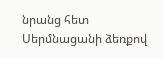նրանց հետ Սերմնացանի ձեռքով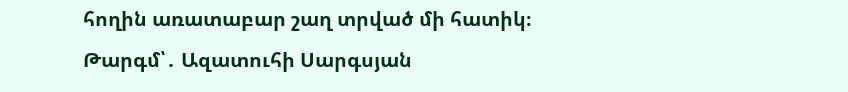հողին առատաբար շաղ տրված մի հատիկ։
Թարգմ՝․ Ազատուհի Սարգսյան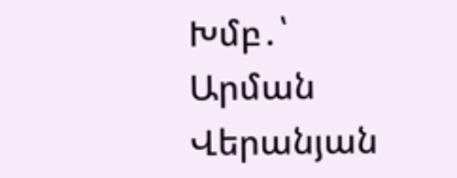Խմբ․՝ Արման Վերանյան